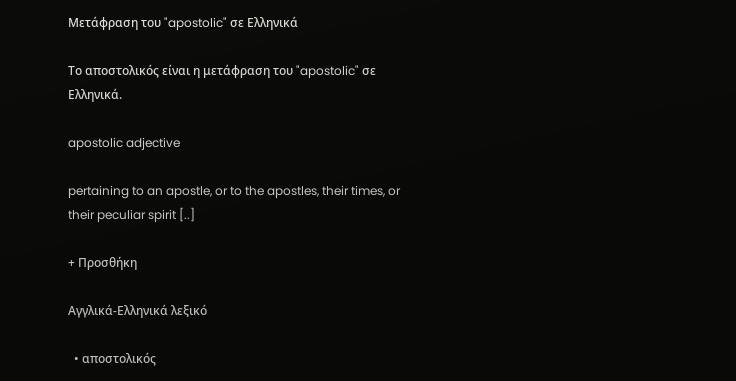Μετάφραση του "apostolic" σε Ελληνικά

Το αποστολικός είναι η μετάφραση του "apostolic" σε Ελληνικά.

apostolic adjective

pertaining to an apostle, or to the apostles, their times, or their peculiar spirit [..]

+ Προσθήκη

Αγγλικά-Ελληνικά λεξικό

  • αποστολικός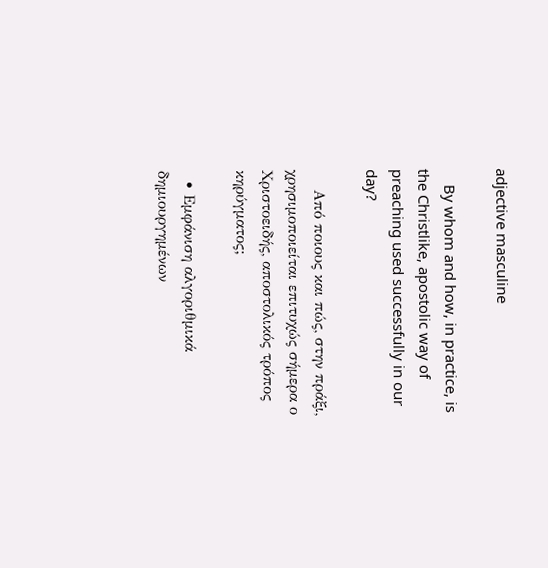adjective masculine

    By whom and how, in practice, is the Christlike, apostolic way of preaching used successfully in our day?

    Από ποιους και πώς, στην πράξι, χρησιμοποιείται επιτυχώς σήμερα ο Χριστοειδής, αποστολικός τρόπος κηρύγματος;

  • Εμφάνιση αλγοριθμικά δημιουργημένων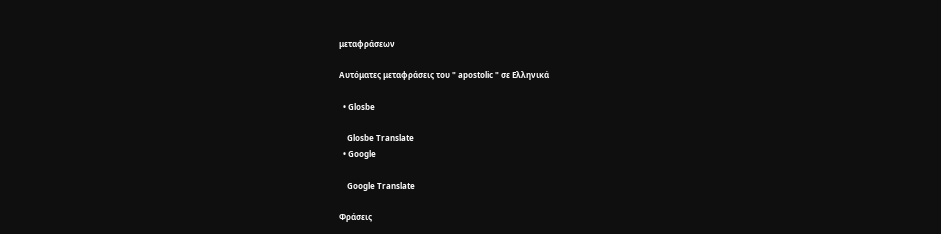μεταφράσεων

Αυτόματες μεταφράσεις του " apostolic " σε Ελληνικά

  • Glosbe

    Glosbe Translate
  • Google

    Google Translate

Φράσεις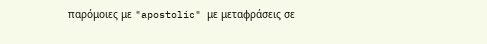παρόμοιες με "apostolic" με μεταφράσεις σε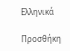Ελληνικά

Προσθήκη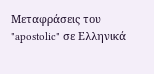Μεταφράσεις του "apostolic" σε Ελληνικά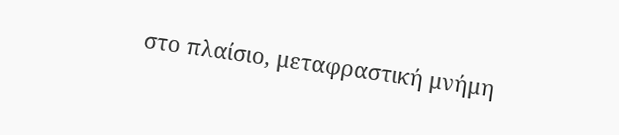στο πλαίσιο, μεταφραστική μνήμη